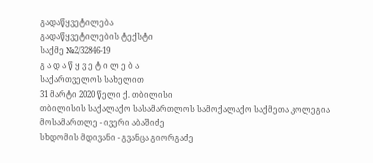გადაწყვეტილება
გადაწყვეტილების ტექსტი
საქმე №2/32846-19
გ ა დ ა წ ყ ვ ე ტ ი ლ ე ბ ა
საქართველოს სახელით
31 მარტი 2020 წელი ქ. თბილისი
თბილისის საქალაქო სასამართლოს სამოქალაქო საქმეთა კოლეგია
მოსამართლე - ივერი აბაშიძე
სხდომის მდივანი - გვანცა გიორგაძე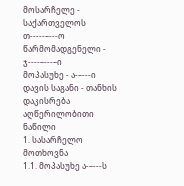მოსარჩელე - საქართველოს თ-----–---ო
წარმომადგენელი - ჯ----–---–ი
მოპასუხე - ა-–---ი
დავის საგანი - თანხის დაკისრება
აღწერილობითი ნაწილი
1. სასარჩელო მოთხოვნა
1.1. მოპასუხე ა-–---ს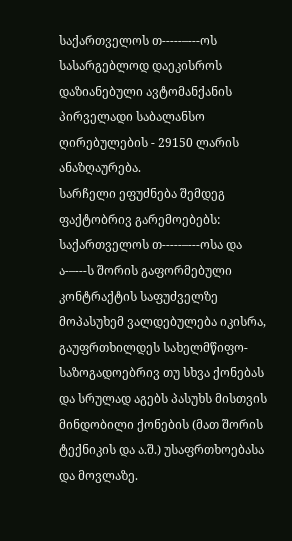საქართველოს თ-----–---ოს სასარგებლოდ დაეკისროს დაზიანებული ავტომანქანის პირველადი საბალანსო ღირებულების - 29150 ლარის ანაზღაურება.
სარჩელი ეფუძნება შემდეგ ფაქტობრივ გარემოებებს:
საქართველოს თ-----–---ოსა და ა-–---ს შორის გაფორმებული კონტრაქტის საფუძველზე მოპასუხემ ვალდებულება იკისრა, გაუფრთხილდეს სახელმწიფო-საზოგადოებრივ თუ სხვა ქონებას და სრულად აგებს პასუხს მისთვის მინდობილი ქონების (მათ შორის ტექნიკის და ა.შ.) უსაფრთხოებასა და მოვლაზე.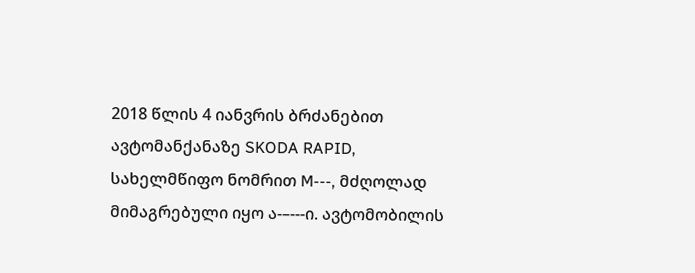2018 წლის 4 იანვრის ბრძანებით ავტომანქანაზე SKODA RAPID, სახელმწიფო ნომრით M---, მძღოლად მიმაგრებული იყო ა-–---ი. ავტომობილის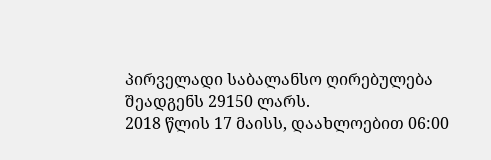პირველადი საბალანსო ღირებულება შეადგენს 29150 ლარს.
2018 წლის 17 მაისს, დაახლოებით 06:00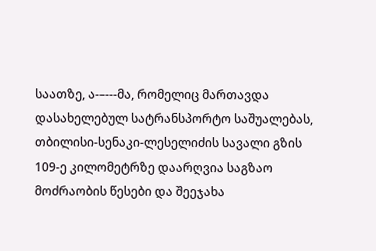საათზე, ა-–---მა, რომელიც მართავდა დასახელებულ სატრანსპორტო საშუალებას, თბილისი-სენაკი-ლესელიძის სავალი გზის 109-ე კილომეტრზე დაარღვია საგზაო მოძრაობის წესები და შეეჯახა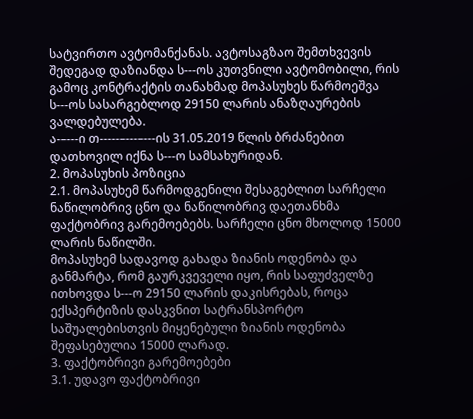სატვირთო ავტომანქანას. ავტოსაგზაო შემთხვევის შედეგად დაზიანდა ს---ოს კუთვნილი ავტომობილი, რის გამოც კონტრაქტის თანახმად მოპასუხეს წარმოეშვა ს---ოს სასარგებლოდ 29150 ლარის ანაზღაურების ვალდებულება.
ა-–---ი თ-----–---–---ის 31.05.2019 წლის ბრძანებით დათხოვილ იქნა ს---ო სამსახურიდან.
2. მოპასუხის პოზიცია
2.1. მოპასუხემ წარმოდგენილი შესაგებლით სარჩელი ნაწილობრივ ცნო და ნაწილობრივ დაეთანხმა ფაქტობრივ გარემოებებს. სარჩელი ცნო მხოლოდ 15000 ლარის ნაწილში.
მოპასუხემ სადავოდ გახადა ზიანის ოდენობა და განმარტა, რომ გაურკვეველი იყო, რის საფუძველზე ითხოვდა ს---ო 29150 ლარის დაკისრებას, როცა ექსპერტიზის დასკვნით სატრანსპორტო საშუალებისთვის მიყენებული ზიანის ოდენობა შეფასებულია 15000 ლარად.
3. ფაქტობრივი გარემოებები
3.1. უდავო ფაქტობრივი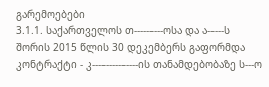გარემოებები
3.1.1. საქართველოს თ-----–---ოსა და ა-–---ს შორის 2015 წლის 30 დეკემბერს გაფორმდა კონტრაქტი - კ---–-----–----ის თანამდებობაზე ს---ო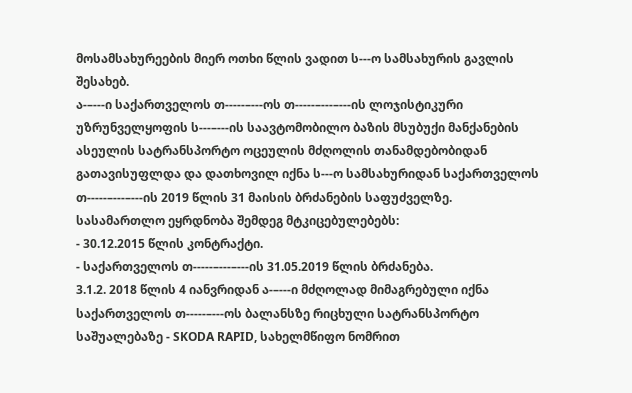მოსამსახურეების მიერ ოთხი წლის ვადით ს---ო სამსახურის გავლის შესახებ.
ა-–---ი საქართველოს თ-----–---ოს თ-----–---–---ის ლოჯისტიკური უზრუნველყოფის ს---–---ის საავტომობილო ბაზის მსუბუქი მანქანების ასეულის სატრანსპორტო ოცეულის მძღოლის თანამდებობიდან გათავისუფლდა და დათხოვილ იქნა ს---ო სამსახურიდან საქართველოს თ-----–---–---ის 2019 წლის 31 მაისის ბრძანების საფუძველზე.
სასამართლო ეყრდნობა შემდეგ მტკიცებულებებს:
- 30.12.2015 წლის კონტრაქტი.
- საქართველოს თ-----–---–---ის 31.05.2019 წლის ბრძანება.
3.1.2. 2018 წლის 4 იანვრიდან ა-–---ი მძღოლად მიმაგრებული იქნა საქართველოს თ-----–---ოს ბალანსზე რიცხული სატრანსპორტო საშუალებაზე - SKODA RAPID, სახელმწიფო ნომრით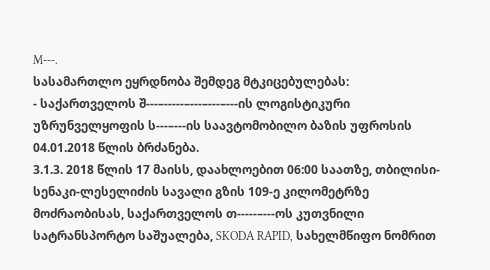M---.
სასამართლო ეყრდნობა შემდეგ მტკიცებულებას:
- საქართველოს შ---–-----–---–---–---ის ლოგისტიკური უზრუნველყოფის ს---–---ის საავტომობილო ბაზის უფროსის 04.01.2018 წლის ბრძანება.
3.1.3. 2018 წლის 17 მაისს, დაახლოებით 06:00 საათზე, თბილისი-სენაკი-ლესელიძის სავალი გზის 109-ე კილომეტრზე მოძრაობისას, საქართველოს თ-----–---ოს კუთვნილი სატრანსპორტო საშუალება, SKODA RAPID, სახელმწიფო ნომრით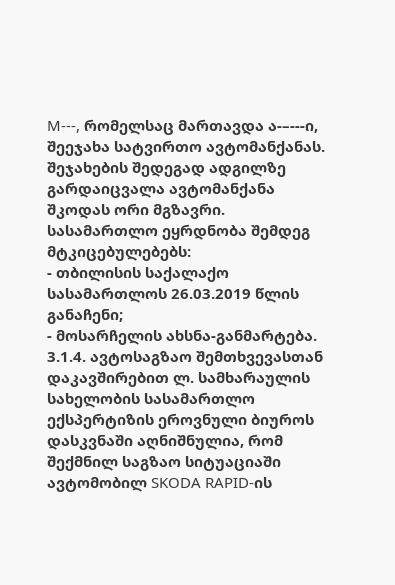M---, რომელსაც მართავდა ა-–---ი, შეეჯახა სატვირთო ავტომანქანას.
შეჯახების შედეგად ადგილზე გარდაიცვალა ავტომანქანა შკოდას ორი მგზავრი.
სასამართლო ეყრდნობა შემდეგ მტკიცებულებებს:
- თბილისის საქალაქო სასამართლოს 26.03.2019 წლის განაჩენი;
- მოსარჩელის ახსნა-განმარტება.
3.1.4. ავტოსაგზაო შემთხვევასთან დაკავშირებით ლ. სამხარაულის სახელობის სასამართლო ექსპერტიზის ეროვნული ბიუროს დასკვნაში აღნიშნულია, რომ შექმნილ საგზაო სიტუაციაში ავტომობილ SKODA RAPID-ის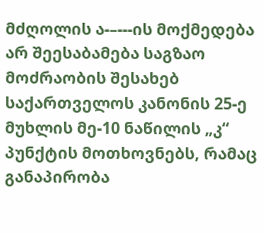მძღოლის ა-–---ის მოქმედება არ შეესაბამება საგზაო მოძრაობის შესახებ საქართველოს კანონის 25-ე მუხლის მე-10 ნაწილის „კ“ პუნქტის მოთხოვნებს, რამაც განაპირობა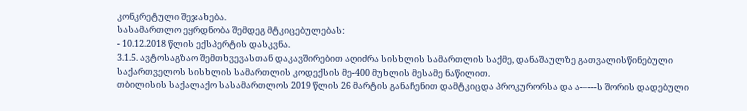კონკრეტული შეჯახება.
სასამართლო ეყრდნობა შემდეგ მტკიცებულებას:
- 10.12.2018 წლის ექსპერტის დასკვნა.
3.1.5. ავტოსაგზაო შემთხვევასთან დაკავშირებით აღიძრა სისხლის სამართლის საქმე, დანაშაულზე გათვალისწინებული საქართველოს სისხლის სამართლის კოდექსის მე-400 მუხლის მესამე ნაწილით.
თბილისის საქალაქო სასამართლოს 2019 წლის 26 მარტის განაჩენით დამტკიცდა პროკურორსა და ა-–---ს შორის დადებული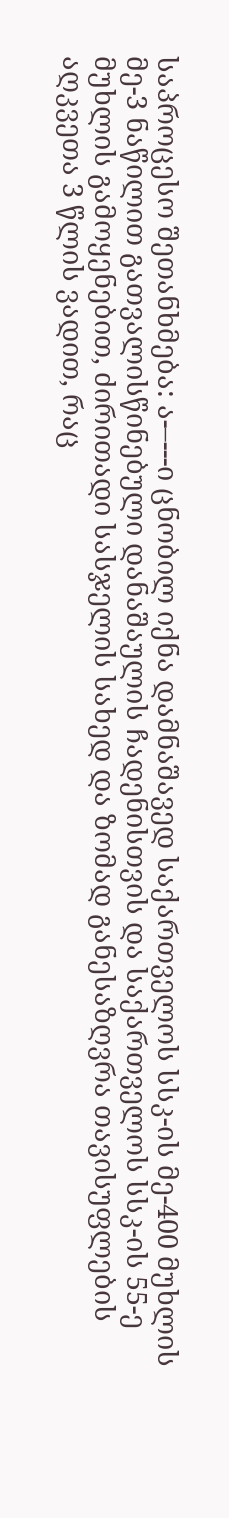საპროცესო შეთანხმება: ა-–---ი ცნობილ იქნა დამნაშავედ საქართველოს სსკ-ის მე-400 მუხლის მე-3 ნაწილით გათვალისწინებული დანაშაულის ჩადენისთვის და საქართველოს სსკ-ის 55-ე მუხლის გამოყენებით, ძირითადი სასჯელის სახედ და ზომად განესაზღვრა თავისუფლების აღკვეთა 3 წლის ვადით, რაც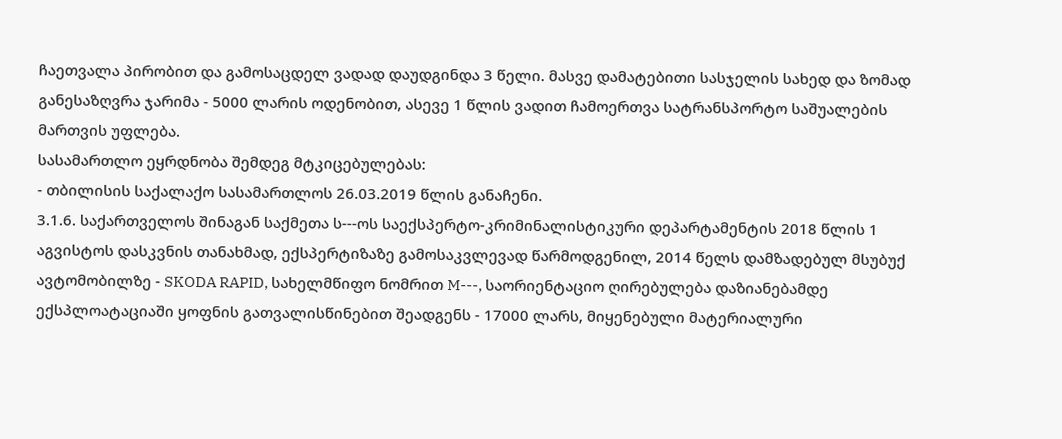ჩაეთვალა პირობით და გამოსაცდელ ვადად დაუდგინდა 3 წელი. მასვე დამატებითი სასჯელის სახედ და ზომად განესაზღვრა ჯარიმა - 5000 ლარის ოდენობით, ასევე 1 წლის ვადით ჩამოერთვა სატრანსპორტო საშუალების მართვის უფლება.
სასამართლო ეყრდნობა შემდეგ მტკიცებულებას:
- თბილისის საქალაქო სასამართლოს 26.03.2019 წლის განაჩენი.
3.1.6. საქართველოს შინაგან საქმეთა ს---ოს საექსპერტო-კრიმინალისტიკური დეპარტამენტის 2018 წლის 1 აგვისტოს დასკვნის თანახმად, ექსპერტიზაზე გამოსაკვლევად წარმოდგენილ, 2014 წელს დამზადებულ მსუბუქ ავტომობილზე - SKODA RAPID, სახელმწიფო ნომრით M---, საორიენტაციო ღირებულება დაზიანებამდე ექსპლოატაციაში ყოფნის გათვალისწინებით შეადგენს - 17000 ლარს, მიყენებული მატერიალური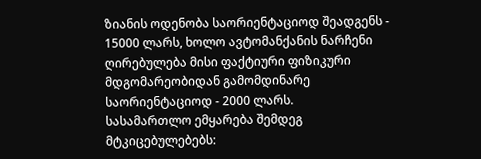ზიანის ოდენობა საორიენტაციოდ შეადგენს - 15000 ლარს, ხოლო ავტომანქანის ნარჩენი ღირებულება მისი ფაქტიური ფიზიკური მდგომარეობიდან გამომდინარე საორიენტაციოდ - 2000 ლარს.
სასამართლო ემყარება შემდეგ მტკიცებულებებს: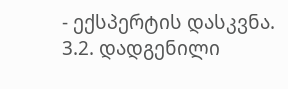- ექსპერტის დასკვნა.
3.2. დადგენილი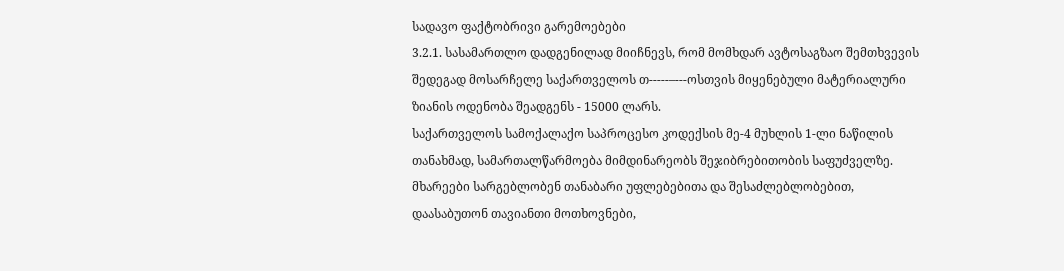სადავო ფაქტობრივი გარემოებები
3.2.1. სასამართლო დადგენილად მიიჩნევს, რომ მომხდარ ავტოსაგზაო შემთხვევის შედეგად მოსარჩელე საქართველოს თ-----–---ოსთვის მიყენებული მატერიალური ზიანის ოდენობა შეადგენს - 15000 ლარს.
საქართველოს სამოქალაქო საპროცესო კოდექსის მე-4 მუხლის 1-ლი ნაწილის თანახმად, სამართალწარმოება მიმდინარეობს შეჯიბრებითობის საფუძველზე. მხარეები სარგებლობენ თანაბარი უფლებებითა და შესაძლებლობებით, დაასაბუთონ თავიანთი მოთხოვნები,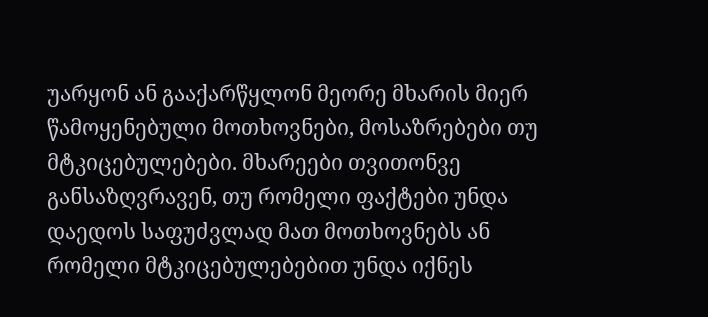უარყონ ან გააქარწყლონ მეორე მხარის მიერ წამოყენებული მოთხოვნები, მოსაზრებები თუ მტკიცებულებები. მხარეები თვითონვე განსაზღვრავენ, თუ რომელი ფაქტები უნდა დაედოს საფუძვლად მათ მოთხოვნებს ან რომელი მტკიცებულებებით უნდა იქნეს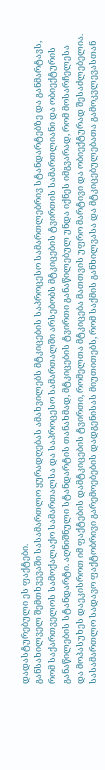დადასტურებული ეს ფაქტები.
განსახილველ შემთხვევაში სასამართლო ყურადღებას ამახვილებს მტკიცების საპროცესო სამართლებრივ სტანდარტებზე და განმარტავს, რომ საქართველოს სამოქალაქო სამართალსა და საპროცესო სამართალში არსებობს მტკიცების ტვირთის სამართლიანი და ობიექტურის განაწილების სტანდარტი. აღნიშნული სტანდარტის თანახმად, მტკიცების ტვირთი განაწილებულ უნდა იქნეს იმგვარად, რომ მოსარჩელესა და მოპასუხეს დაეკისროთ იმ ფაქტების დამტკიცების ტვირთი, რომელთა მტკიცება მათთვის უფრო მარტივი და ობიექტურად შესაძლებელია.
სასამართლო სადავო ფაქტობრივი გარემოებების დადგენისას მიუთითებს, რომ საქმის განხილვასა და მტკიცებულებათა გამოკვლევასთან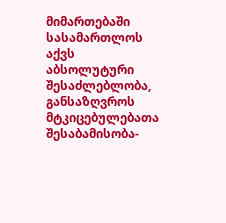მიმართებაში სასამართლოს აქვს აბსოლუტური შესაძლებლობა, განსაზღვროს მტკიცებულებათა შესაბამისობა-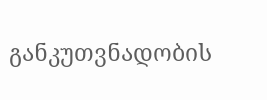განკუთვნადობის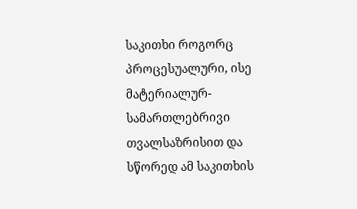საკითხი როგორც პროცესუალური, ისე მატერიალურ-სამართლებრივი თვალსაზრისით და სწორედ ამ საკითხის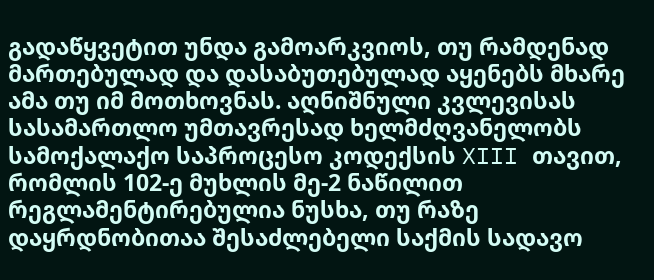გადაწყვეტით უნდა გამოარკვიოს, თუ რამდენად მართებულად და დასაბუთებულად აყენებს მხარე ამა თუ იმ მოთხოვნას. აღნიშნული კვლევისას სასამართლო უმთავრესად ხელმძღვანელობს სამოქალაქო საპროცესო კოდექსის XIII თავით, რომლის 102-ე მუხლის მე-2 ნაწილით რეგლამენტირებულია ნუსხა, თუ რაზე დაყრდნობითაა შესაძლებელი საქმის სადავო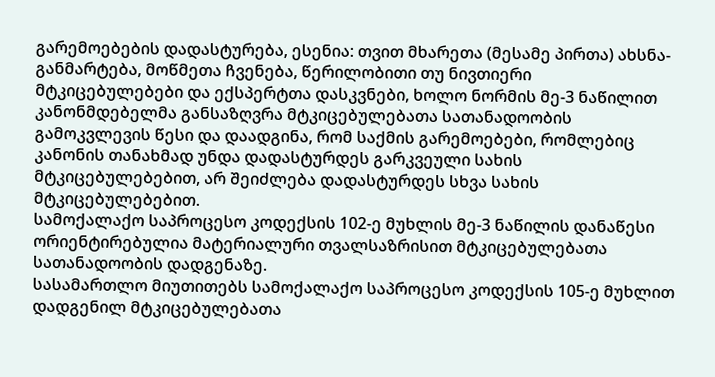გარემოებების დადასტურება, ესენია: თვით მხარეთა (მესამე პირთა) ახსნა-განმარტება, მოწმეთა ჩვენება, წერილობითი თუ ნივთიერი მტკიცებულებები და ექსპერტთა დასკვნები, ხოლო ნორმის მე-3 ნაწილით კანონმდებელმა განსაზღვრა მტკიცებულებათა სათანადოობის გამოკვლევის წესი და დაადგინა, რომ საქმის გარემოებები, რომლებიც კანონის თანახმად უნდა დადასტურდეს გარკვეული სახის მტკიცებულებებით, არ შეიძლება დადასტურდეს სხვა სახის მტკიცებულებებით.
სამოქალაქო საპროცესო კოდექსის 102-ე მუხლის მე-3 ნაწილის დანაწესი ორიენტირებულია მატერიალური თვალსაზრისით მტკიცებულებათა სათანადოობის დადგენაზე.
სასამართლო მიუთითებს სამოქალაქო საპროცესო კოდექსის 105-ე მუხლით დადგენილ მტკიცებულებათა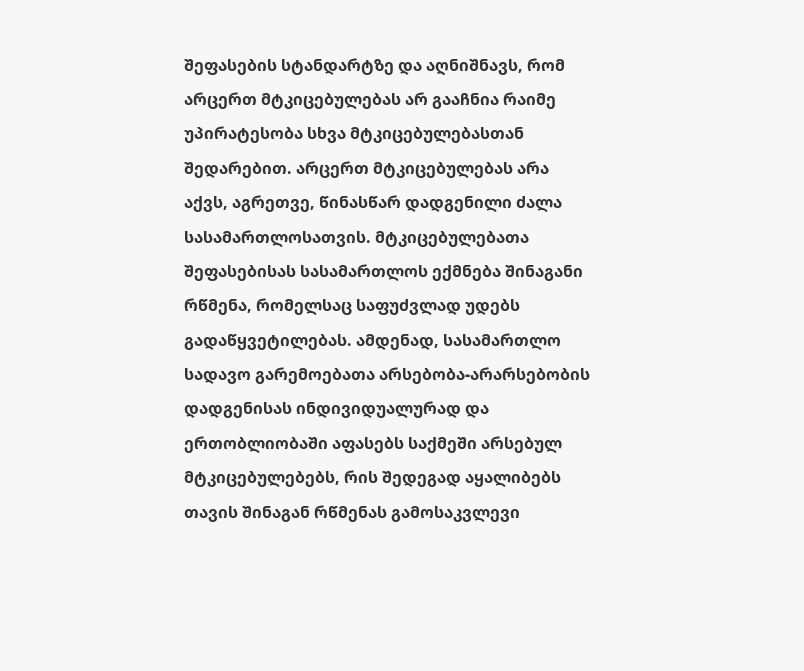შეფასების სტანდარტზე და აღნიშნავს, რომ არცერთ მტკიცებულებას არ გააჩნია რაიმე უპირატესობა სხვა მტკიცებულებასთან შედარებით. არცერთ მტკიცებულებას არა აქვს, აგრეთვე, წინასწარ დადგენილი ძალა სასამართლოსათვის. მტკიცებულებათა შეფასებისას სასამართლოს ექმნება შინაგანი რწმენა, რომელსაც საფუძვლად უდებს გადაწყვეტილებას. ამდენად, სასამართლო სადავო გარემოებათა არსებობა-არარსებობის დადგენისას ინდივიდუალურად და ერთობლიობაში აფასებს საქმეში არსებულ მტკიცებულებებს, რის შედეგად აყალიბებს თავის შინაგან რწმენას გამოსაკვლევი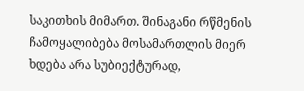საკითხის მიმართ. შინაგანი რწმენის ჩამოყალიბება მოსამართლის მიერ ხდება არა სუბიექტურად,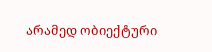არამედ ობიექტური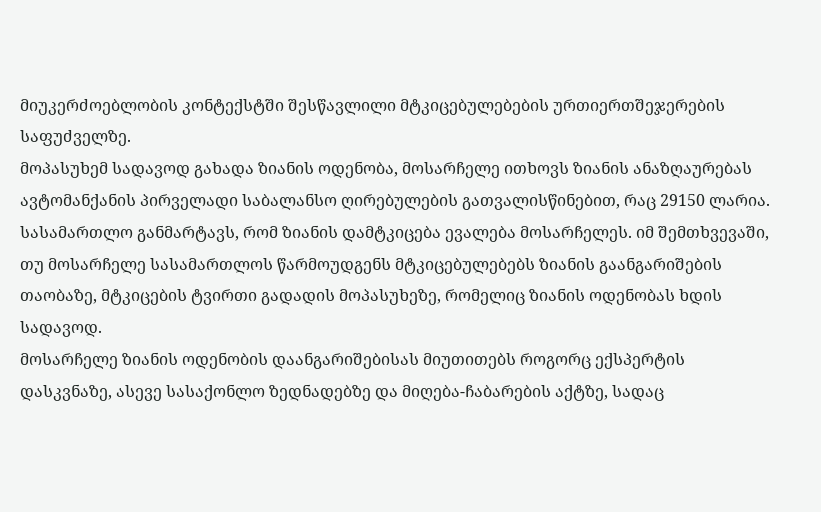მიუკერძოებლობის კონტექსტში შესწავლილი მტკიცებულებების ურთიერთშეჯერების საფუძველზე.
მოპასუხემ სადავოდ გახადა ზიანის ოდენობა, მოსარჩელე ითხოვს ზიანის ანაზღაურებას ავტომანქანის პირველადი საბალანსო ღირებულების გათვალისწინებით, რაც 29150 ლარია.
სასამართლო განმარტავს, რომ ზიანის დამტკიცება ევალება მოსარჩელეს. იმ შემთხვევაში, თუ მოსარჩელე სასამართლოს წარმოუდგენს მტკიცებულებებს ზიანის გაანგარიშების თაობაზე, მტკიცების ტვირთი გადადის მოპასუხეზე, რომელიც ზიანის ოდენობას ხდის სადავოდ.
მოსარჩელე ზიანის ოდენობის დაანგარიშებისას მიუთითებს როგორც ექსპერტის დასკვნაზე, ასევე სასაქონლო ზედნადებზე და მიღება-ჩაბარების აქტზე, სადაც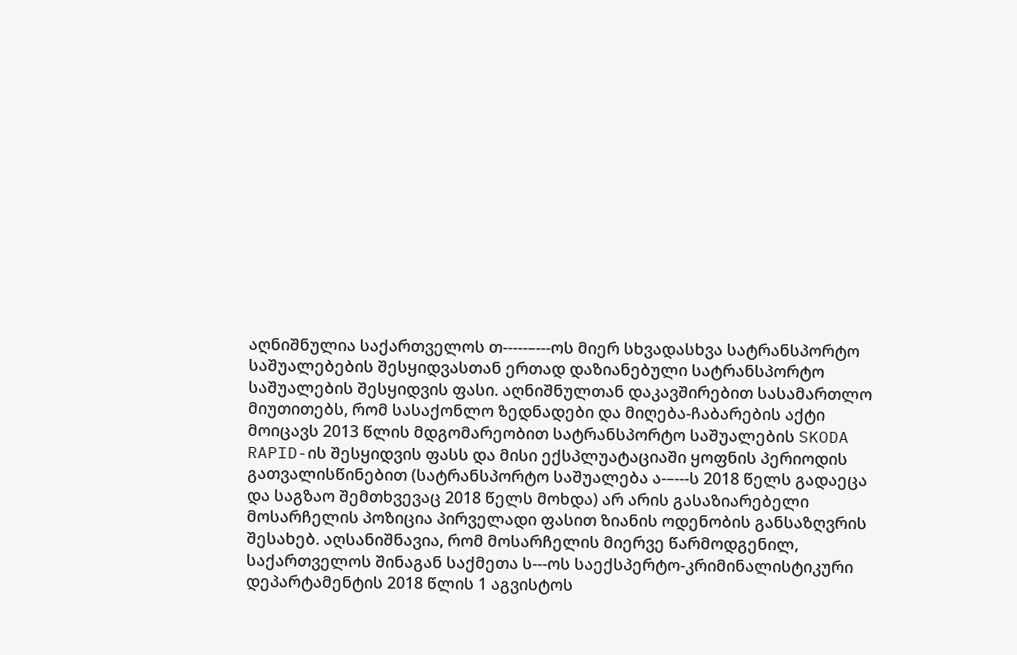აღნიშნულია საქართველოს თ-----–---ოს მიერ სხვადასხვა სატრანსპორტო საშუალებების შესყიდვასთან ერთად დაზიანებული სატრანსპორტო საშუალების შესყიდვის ფასი. აღნიშნულთან დაკავშირებით სასამართლო მიუთითებს, რომ სასაქონლო ზედნადები და მიღება-ჩაბარების აქტი მოიცავს 2013 წლის მდგომარეობით სატრანსპორტო საშუალების SKODA RAPID-ის შესყიდვის ფასს და მისი ექსპლუატაციაში ყოფნის პერიოდის გათვალისწინებით (სატრანსპორტო საშუალება ა-–---ს 2018 წელს გადაეცა და საგზაო შემთხვევაც 2018 წელს მოხდა) არ არის გასაზიარებელი მოსარჩელის პოზიცია პირველადი ფასით ზიანის ოდენობის განსაზღვრის შესახებ. აღსანიშნავია, რომ მოსარჩელის მიერვე წარმოდგენილ, საქართველოს შინაგან საქმეთა ს---ოს საექსპერტო-კრიმინალისტიკური დეპარტამენტის 2018 წლის 1 აგვისტოს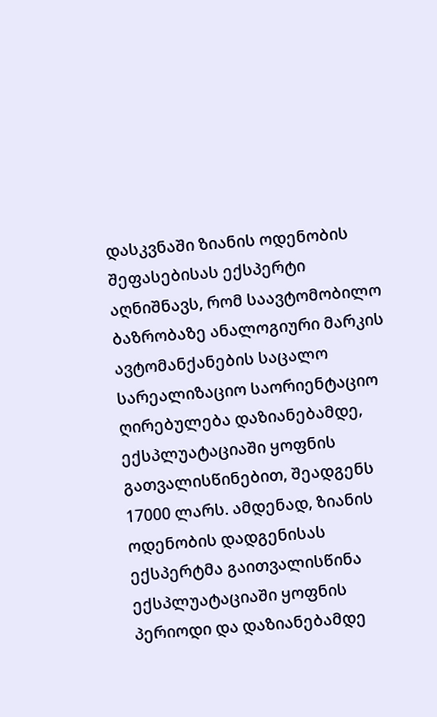დასკვნაში ზიანის ოდენობის შეფასებისას ექსპერტი აღნიშნავს, რომ საავტომობილო ბაზრობაზე ანალოგიური მარკის ავტომანქანების საცალო სარეალიზაციო საორიენტაციო ღირებულება დაზიანებამდე, ექსპლუატაციაში ყოფნის გათვალისწინებით, შეადგენს 17000 ლარს. ამდენად, ზიანის ოდენობის დადგენისას ექსპერტმა გაითვალისწინა ექსპლუატაციაში ყოფნის პერიოდი და დაზიანებამდე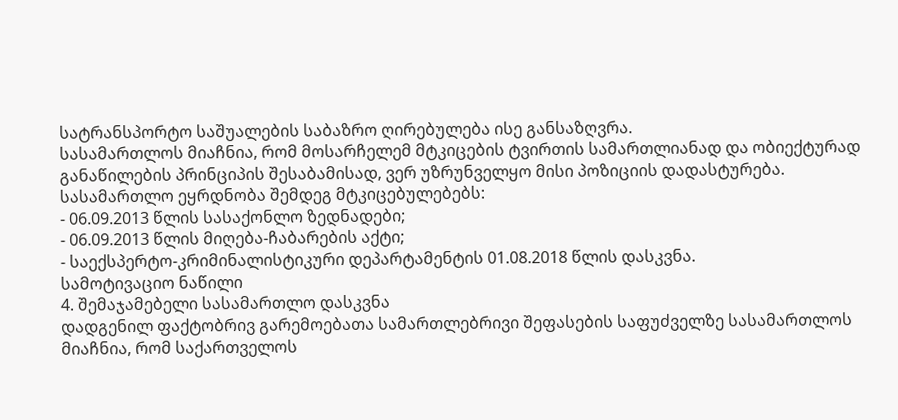სატრანსპორტო საშუალების საბაზრო ღირებულება ისე განსაზღვრა.
სასამართლოს მიაჩნია, რომ მოსარჩელემ მტკიცების ტვირთის სამართლიანად და ობიექტურად განაწილების პრინციპის შესაბამისად, ვერ უზრუნველყო მისი პოზიციის დადასტურება.
სასამართლო ეყრდნობა შემდეგ მტკიცებულებებს:
- 06.09.2013 წლის სასაქონლო ზედნადები;
- 06.09.2013 წლის მიღება-ჩაბარების აქტი;
- საექსპერტო-კრიმინალისტიკური დეპარტამენტის 01.08.2018 წლის დასკვნა.
სამოტივაციო ნაწილი
4. შემაჯამებელი სასამართლო დასკვნა
დადგენილ ფაქტობრივ გარემოებათა სამართლებრივი შეფასების საფუძველზე სასამართლოს მიაჩნია, რომ საქართველოს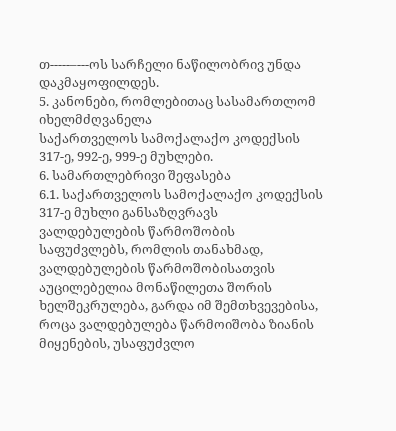თ-----–---ოს სარჩელი ნაწილობრივ უნდა დაკმაყოფილდეს.
5. კანონები, რომლებითაც სასამართლომ იხელმძღვანელა
საქართველოს სამოქალაქო კოდექსის 317-ე, 992-ე, 999-ე მუხლები.
6. სამართლებრივი შეფასება
6.1. საქართველოს სამოქალაქო კოდექსის 317-ე მუხლი განსაზღვრავს ვალდებულების წარმოშობის საფუძვლებს, რომლის თანახმად, ვალდებულების წარმოშობისათვის აუცილებელია მონაწილეთა შორის ხელშეკრულება, გარდა იმ შემთხვევებისა, როცა ვალდებულება წარმოიშობა ზიანის მიყენების, უსაფუძვლო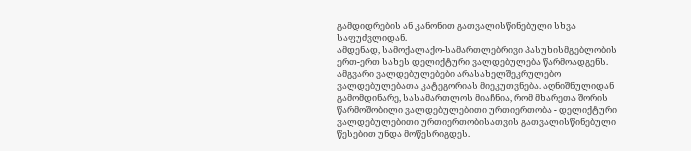გამდიდრების ან კანონით გათვალისწინებული სხვა საფუძვლიდან.
ამდენად, სამოქალაქო-სამართლებრივი პასუხისმგებლობის ერთ-ერთ სახეს დელიქტური ვალდებულება წარმოადგენს. ამგვარი ვალდებულებები არასახელშეკრულებო ვალდებულებათა კატეგორიას მიეკუთვნება. აღნიშნულიდან გამომდინარე, სასამართლოს მიაჩნია, რომ მხარეთა შორის წარმოშობილი ვალდებულებითი ურთიერთობა - დელიქტური ვალდებულებითი ურთიერთობისათვის გათვალისწინებული წესებით უნდა მოწესრიგდეს.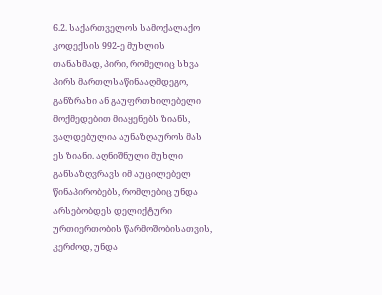6.2. საქართველოს სამოქალაქო კოდექსის 992-ე მუხლის თანახმად, პირი, რომელიც სხვა პირს მართლსაწინააღმდეგო, განზრახი ან გაუფრთხილებელი მოქმედებით მიაყენებს ზიანს, ვალდებულია აუნაზღაუროს მას ეს ზიანი. აღნიშნული მუხლი განსაზღვრავს იმ აუცილებელ წინაპირობებს, რომლებიც უნდა არსებობდეს დელიქტური ურთიერთობის წარმოშობისათვის, კერძოდ, უნდა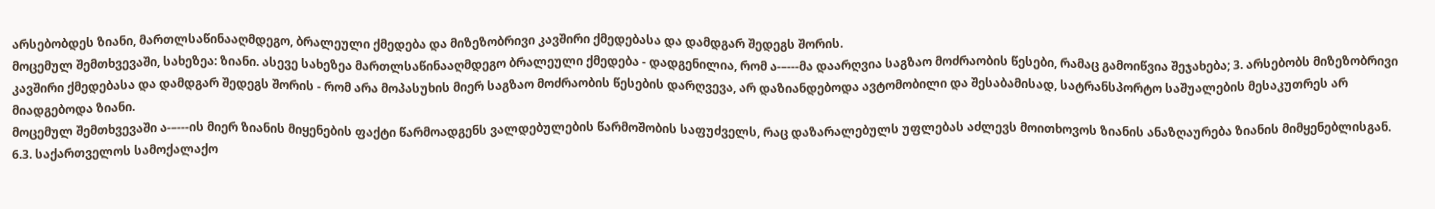არსებობდეს ზიანი, მართლსაწინააღმდეგო, ბრალეული ქმედება და მიზეზობრივი კავშირი ქმედებასა და დამდგარ შედეგს შორის.
მოცემულ შემთხვევაში, სახეზეა: ზიანი. ასევე სახეზეა მართლსაწინააღმდეგო ბრალეული ქმედება - დადგენილია, რომ ა-–---მა დაარღვია საგზაო მოძრაობის წესები, რამაც გამოიწვია შეჯახება; 3. არსებობს მიზეზობრივი კავშირი ქმედებასა და დამდგარ შედეგს შორის - რომ არა მოპასუხის მიერ საგზაო მოძრაობის წესების დარღვევა, არ დაზიანდებოდა ავტომობილი და შესაბამისად, სატრანსპორტო საშუალების მესაკუთრეს არ მიადგებოდა ზიანი.
მოცემულ შემთხვევაში ა-–---ის მიერ ზიანის მიყენების ფაქტი წარმოადგენს ვალდებულების წარმოშობის საფუძველს, რაც დაზარალებულს უფლებას აძლევს მოითხოვოს ზიანის ანაზღაურება ზიანის მიმყენებლისგან.
6.3. საქართველოს სამოქალაქო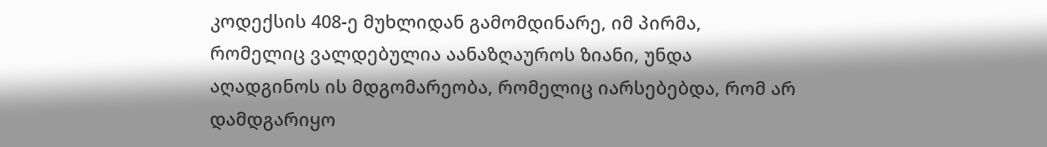კოდექსის 408-ე მუხლიდან გამომდინარე, იმ პირმა, რომელიც ვალდებულია აანაზღაუროს ზიანი, უნდა აღადგინოს ის მდგომარეობა, რომელიც იარსებებდა, რომ არ დამდგარიყო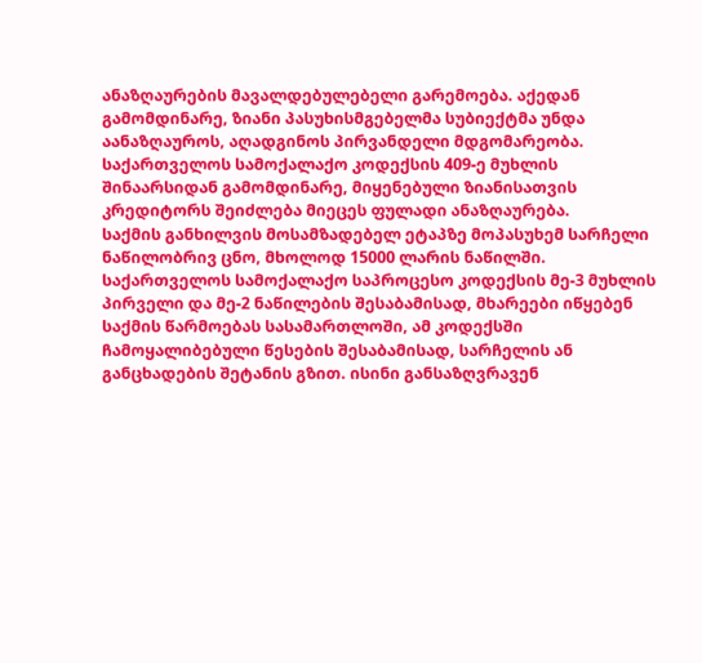ანაზღაურების მავალდებულებელი გარემოება. აქედან გამომდინარე, ზიანი პასუხისმგებელმა სუბიექტმა უნდა აანაზღაუროს, აღადგინოს პირვანდელი მდგომარეობა.
საქართველოს სამოქალაქო კოდექსის 409-ე მუხლის შინაარსიდან გამომდინარე, მიყენებული ზიანისათვის კრედიტორს შეიძლება მიეცეს ფულადი ანაზღაურება.
საქმის განხილვის მოსამზადებელ ეტაპზე მოპასუხემ სარჩელი ნაწილობრივ ცნო, მხოლოდ 15000 ლარის ნაწილში.
საქართველოს სამოქალაქო საპროცესო კოდექსის მე-3 მუხლის პირველი და მე-2 ნაწილების შესაბამისად, მხარეები იწყებენ საქმის წარმოებას სასამართლოში, ამ კოდექსში ჩამოყალიბებული წესების შესაბამისად, სარჩელის ან განცხადების შეტანის გზით. ისინი განსაზღვრავენ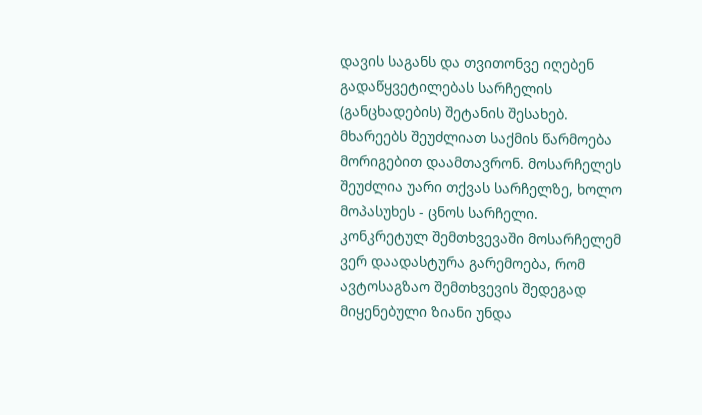დავის საგანს და თვითონვე იღებენ გადაწყვეტილებას სარჩელის (განცხადების) შეტანის შესახებ. მხარეებს შეუძლიათ საქმის წარმოება მორიგებით დაამთავრონ. მოსარჩელეს შეუძლია უარი თქვას სარჩელზე, ხოლო მოპასუხეს - ცნოს სარჩელი.
კონკრეტულ შემთხვევაში მოსარჩელემ ვერ დაადასტურა გარემოება, რომ ავტოსაგზაო შემთხვევის შედეგად მიყენებული ზიანი უნდა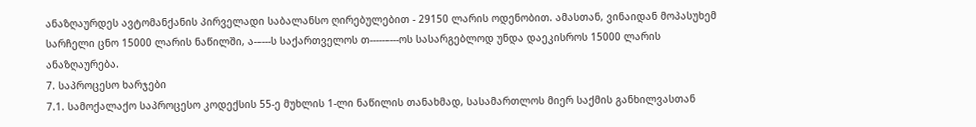ანაზღაურდეს ავტომანქანის პირველადი საბალანსო ღირებულებით - 29150 ლარის ოდენობით. ამასთან, ვინაიდან მოპასუხემ სარჩელი ცნო 15000 ლარის ნაწილში, ა-–---ს საქართველოს თ-----–---ოს სასარგებლოდ უნდა დაეკისროს 15000 ლარის ანაზღაურება.
7. საპროცესო ხარჯები
7.1. სამოქალაქო საპროცესო კოდექსის 55-ე მუხლის 1-ლი ნაწილის თანახმად, სასამართლოს მიერ საქმის განხილვასთან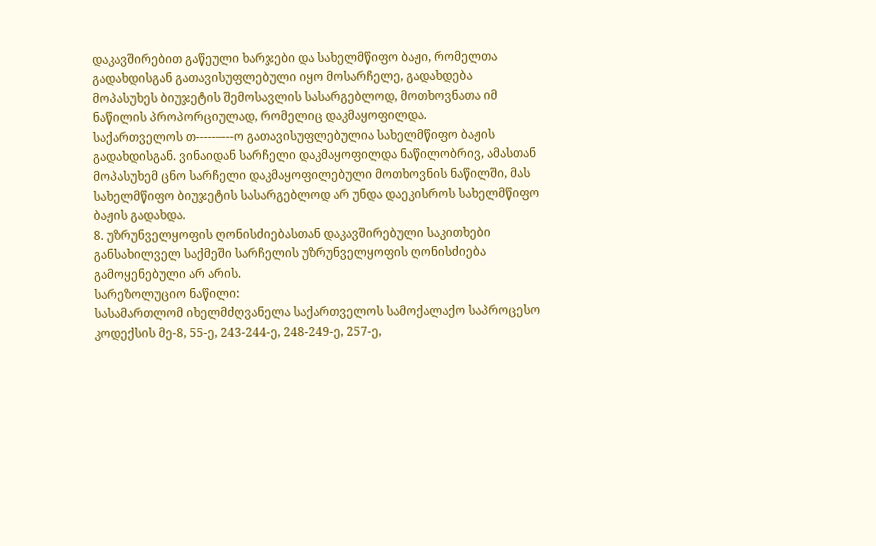დაკავშირებით გაწეული ხარჯები და სახელმწიფო ბაჟი, რომელთა გადახდისგან გათავისუფლებული იყო მოსარჩელე, გადახდება მოპასუხეს ბიუჯეტის შემოსავლის სასარგებლოდ, მოთხოვნათა იმ ნაწილის პროპორციულად, რომელიც დაკმაყოფილდა.
საქართველოს თ-----–---ო გათავისუფლებულია სახელმწიფო ბაჟის გადახდისგან. ვინაიდან სარჩელი დაკმაყოფილდა ნაწილობრივ, ამასთან მოპასუხემ ცნო სარჩელი დაკმაყოფილებული მოთხოვნის ნაწილში, მას სახელმწიფო ბიუჯეტის სასარგებლოდ არ უნდა დაეკისროს სახელმწიფო ბაჟის გადახდა.
8. უზრუნველყოფის ღონისძიებასთან დაკავშირებული საკითხები
განსახილველ საქმეში სარჩელის უზრუნველყოფის ღონისძიება გამოყენებული არ არის.
სარეზოლუციო ნაწილი:
სასამართლომ იხელმძღვანელა საქართველოს სამოქალაქო საპროცესო კოდექსის მე-8, 55-ე, 243-244-ე, 248-249-ე, 257-ე,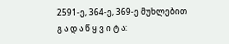2591-ე, 364-ე, 369-ე მუხლებით
გ ა დ ა წ ყ ვ ი ტ ა: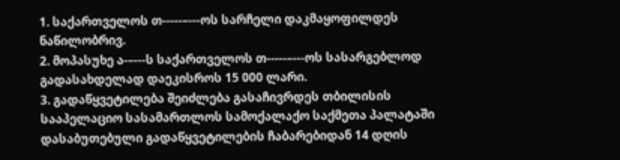1. საქართველოს თ-----–---ოს სარჩელი დაკმაყოფილდეს ნაწილობრივ.
2. მოპასუხე ა-–---ს საქართველოს თ-----–---ოს სასარგებლოდ გადასახდელად დაეკისროს 15 000 ლარი.
3. გადაწყვეტილება შეიძლება გასაჩივრდეს თბილისის სააპელაციო სასამართლოს სამოქალაქო საქმეთა პალატაში დასაბუთებული გადაწყვეტილების ჩაბარებიდან 14 დღის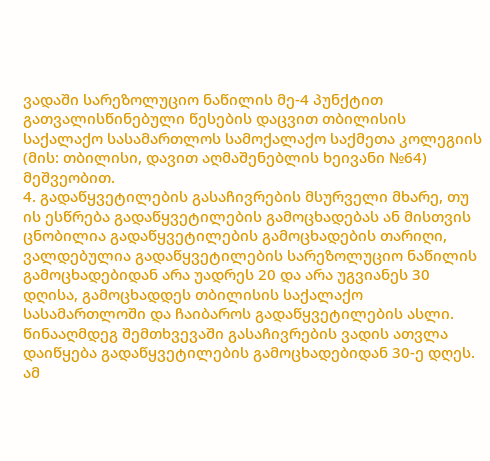ვადაში სარეზოლუციო ნაწილის მე-4 პუნქტით გათვალისწინებული წესების დაცვით თბილისის საქალაქო სასამართლოს სამოქალაქო საქმეთა კოლეგიის (მის: თბილისი, დავით აღმაშენებლის ხეივანი №64) მეშვეობით.
4. გადაწყვეტილების გასაჩივრების მსურველი მხარე, თუ ის ესწრება გადაწყვეტილების გამოცხადებას ან მისთვის ცნობილია გადაწყვეტილების გამოცხადების თარიღი, ვალდებულია გადაწყვეტილების სარეზოლუციო ნაწილის გამოცხადებიდან არა უადრეს 20 და არა უგვიანეს 30 დღისა, გამოცხადდეს თბილისის საქალაქო სასამართლოში და ჩაიბაროს გადაწყვეტილების ასლი. წინააღმდეგ შემთხვევაში გასაჩივრების ვადის ათვლა დაიწყება გადაწყვეტილების გამოცხადებიდან 30-ე დღეს. ამ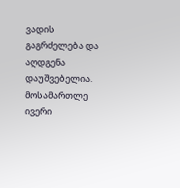ვადის გაგრძელება და აღდგენა დაუშვებელია.
მოსამართლე ივერი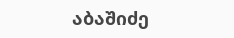აბაშიძე